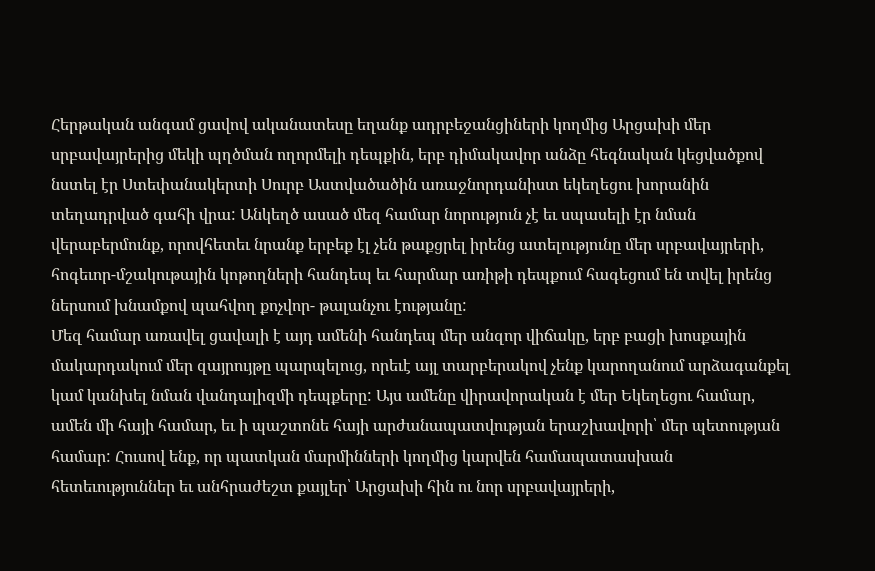Հերթական անգամ ցավով ականատեսը եղանք ադրբեջանցիների կողմից Արցախի մեր սրբավայրերից մեկի պղծման ողորմելի դեպքին, երբ դիմակավոր անձը հեգնական կեցվածքով նստել էր Ստեփանակերտի Սուրբ Աստվածածին առաջնորդանիստ եկեղեցու խորանին տեղադրված գահի վրա: Անկեղծ ասած մեզ համար նորություն չէ եւ սպասելի էր նման վերաբերմունք, որովհետեւ նրանք երբեք էլ չեն թաքցրել իրենց ատելությունը մեր սրբավայրերի, հոգեւոր-մշակութային կոթողների հանդեպ եւ հարմար առիթի դեպքում հագեցում են տվել իրենց ներսում խնամքով պահվող քոչվոր- թալանչու էությանը:
Մեզ համար առավել ցավալի է այդ ամենի հանդեպ մեր անզոր վիճակը, երբ բացի խոսքային մակարդակում մեր զայրույթը պարպելուց, որեւէ այլ տարբերակով չենք կարողանում արձագանքել կամ կանխել նման վանդալիզմի դեպքերը: Այս ամենը վիրավորական է մեր Եկեղեցու համար, ամեն մի հայի համար, եւ ի պաշտոնե հայի արժանապատվության երաշխավորի՝ մեր պետության համար: Հուսով ենք, որ պատկան մարմինների կողմից կարվեն համապատասխան հետեւություններ եւ անհրաժեշտ քայլեր՝ Արցախի հին ու նոր սրբավայրերի,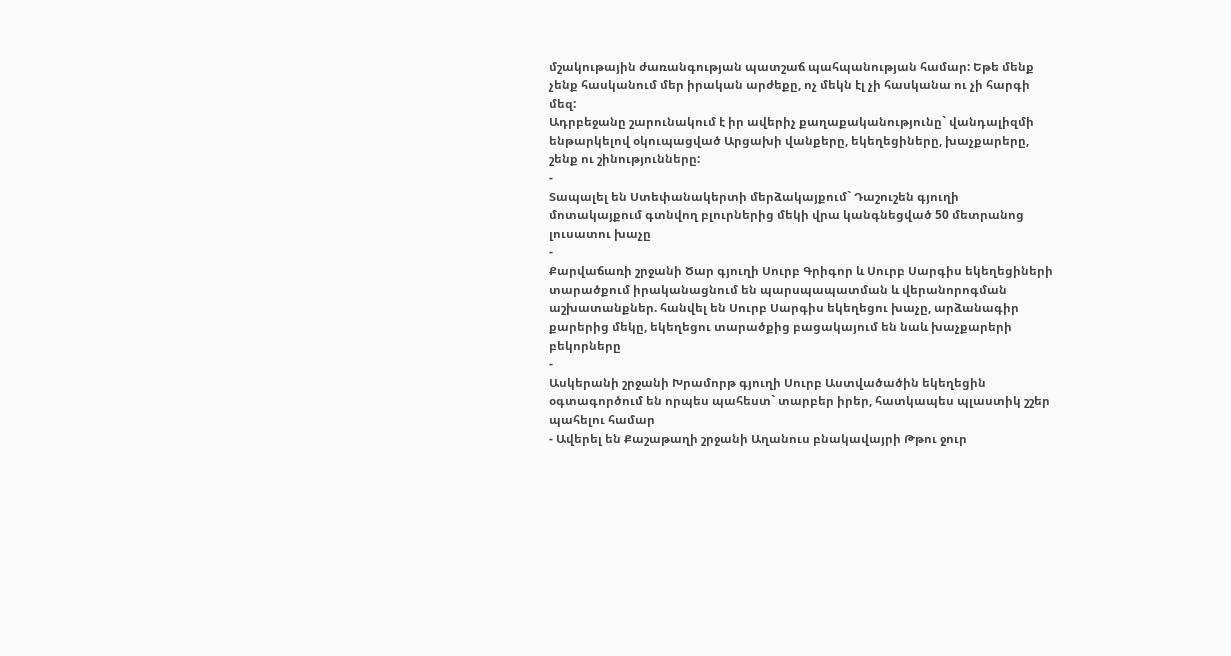մշակութային ժառանգության պատշաճ պահպանության համար: Եթե մենք չենք հասկանում մեր իրական արժեքը, ոչ մեկն էլ չի հասկանա ու չի հարգի մեզ:
Ադրբեջանը շարունակում է իր ավերիչ քաղաքականությունը` վանդալիզմի ենթարկելով օկուպացված Արցախի վանքերը, եկեղեցիները, խաչքարերը, շենք ու շինությունները:
-
Տապալել են Ստեփանակերտի մերձակայքում` Դաշուշեն գյուղի մոտակայքում գտնվող բլուրներից մեկի վրա կանգնեցված 50 մետրանոց լուսատու խաչը
-
Քարվաճառի շրջանի Ծար գյուղի Սուրբ Գրիգոր և Սուրբ Սարգիս եկեղեցիների տարածքում իրականացնում են պարսպապատման և վերանորոգման աշխատանքներ. հանվել են Սուրբ Սարգիս եկեղեցու խաչը, արձանագիր քարերից մեկը, եկեղեցու տարածքից բացակայում են նաև խաչքարերի բեկորները
-
Ասկերանի շրջանի Խրամորթ գյուղի Սուրբ Աստվածածին եկեղեցին օգտագործում են որպես պահեստ` տարբեր իրեր, հատկապես պլաստիկ շշեր պահելու համար
- Ավերել են Քաշաթաղի շրջանի Աղանուս բնակավայրի Թթու ջուր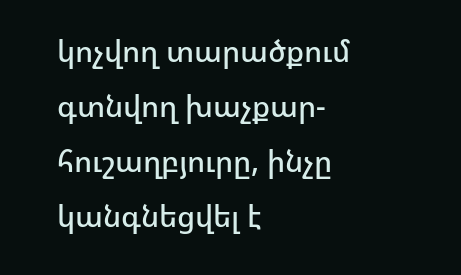կոչվող տարածքում գտնվող խաչքար-հուշաղբյուրը, ինչը կանգնեցվել է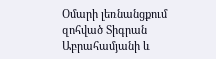Օմարի լեռնանցքում զոհված Տիգրան Աբրահամյանի և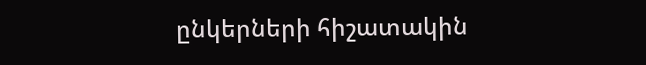ընկերների հիշատակին